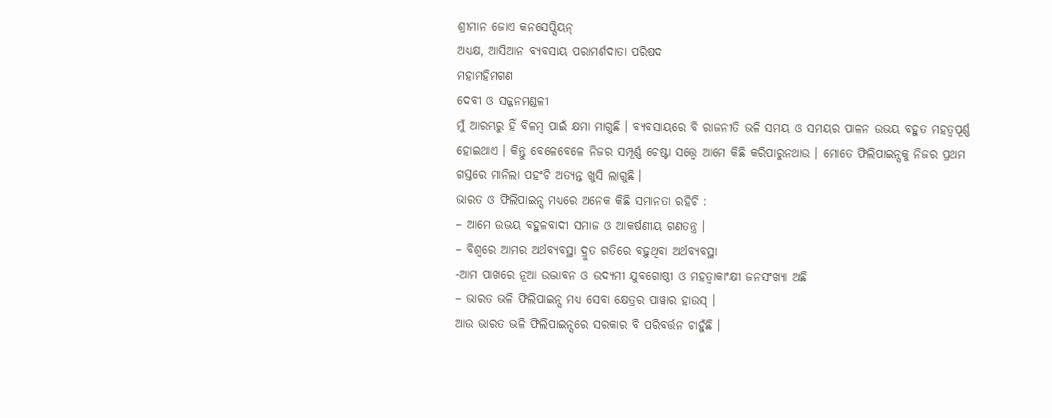ଶ୍ରୀମାନ ଜୋଏ କନସେପ୍ସିୟନ୍
ଅଧ୍ୟକ୍ଷ, ଆସିଆନ ବ୍ୟବସାୟ ପରାମର୍ଶଦାତା ପରିଷଦ
ମହାମହିମଗଣ
ଦେବୀ ଓ ସଜ୍ଜନମଣ୍ଡଳୀ
ମୁଁ ଆରମ୍ଭରୁ ହିଁ ବିଳମ୍ବ ପାଇଁ କ୍ଷମା ମାଗୁଛି । ବ୍ୟବସାୟରେ ବି ରାଜନୀତି ଭଳି ସମୟ ଓ ସମୟର ପାଳନ ଉଭୟ ବହୁତ ମହତ୍ୱପୂର୍ଣ୍ଣ ହୋଇଥାଏ । କିନ୍ତୁ ବେଳେବେଳେ ନିଜର ସମ୍ପୂର୍ଣ୍ଣ ଚେଷ୍ଟା ସତ୍ତ୍ୱେ ଆମେ କିଛି କରିପାରୁନଥାଉ । ମୋତେ ଫିଲିପାଇନ୍ସକୁ ନିଜର ପ୍ରଥମ ଗସ୍ତରେ ମାନିଲା ପହଂଚି ଅତ୍ୟନ୍ତ ଖୁସି ଲାଗୁଛି ।
ଭାରତ ଓ ଫିଲିପାଇନ୍ସ ମଧ୍ୟରେ ଅନେକ କିଛି ସମାନତା ରହିଚି :
– ଆମେ ଉଭୟ ବହୁଳବାଦୀ ସମାଜ ଓ ଆକର୍ଷଣୀୟ ଗଣତନ୍ତ୍ର ।
– ବିଶ୍ୱରେ ଆମର ଅର୍ଥବ୍ୟବସ୍ଥା ଦ୍ରୁତ ଗତିରେ ବଢ଼ୁଥିବା ଅର୍ଥବ୍ୟବସ୍ଥା
-ଆମ ପାଖରେ ନୂଆ ଉଦ୍ଭାବନ ଓ ଉଦ୍ୟମୀ ଯୁବଗୋଷ୍ଠୀ ଓ ମହତ୍ୱାକାଂକ୍ଷୀ ଜନସଂଖ୍ୟା ଅଛି
– ଭାରତ ଭଳି ଫିଲିପାଇନ୍ସ ମଧ୍ୟ ସେବା କ୍ଷେତ୍ରର ପାୱାର ହାଉସ୍ ।
ଆଉ ଭାରତ ଭଳି ଫିଲିପାଇନ୍ସରେ ସରକାର ବି ପରିବର୍ତ୍ତନ ଚାହୁଁଛି ।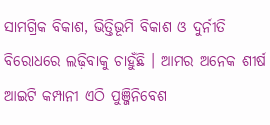ସାମଗ୍ରିକ ବିକାଶ, ଭିତ୍ତିଭୂମି ବିକାଶ ଓ ଦୁର୍ନୀତି ବିରୋଧରେ ଲଢ଼ିବାକୁ ଚାହୁଁଛି । ଆମର ଅନେକ ଶୀର୍ଷ ଆଇଟି କମ୍ପାନୀ ଏଠି ପୁଞ୍ଜିନିବେଶ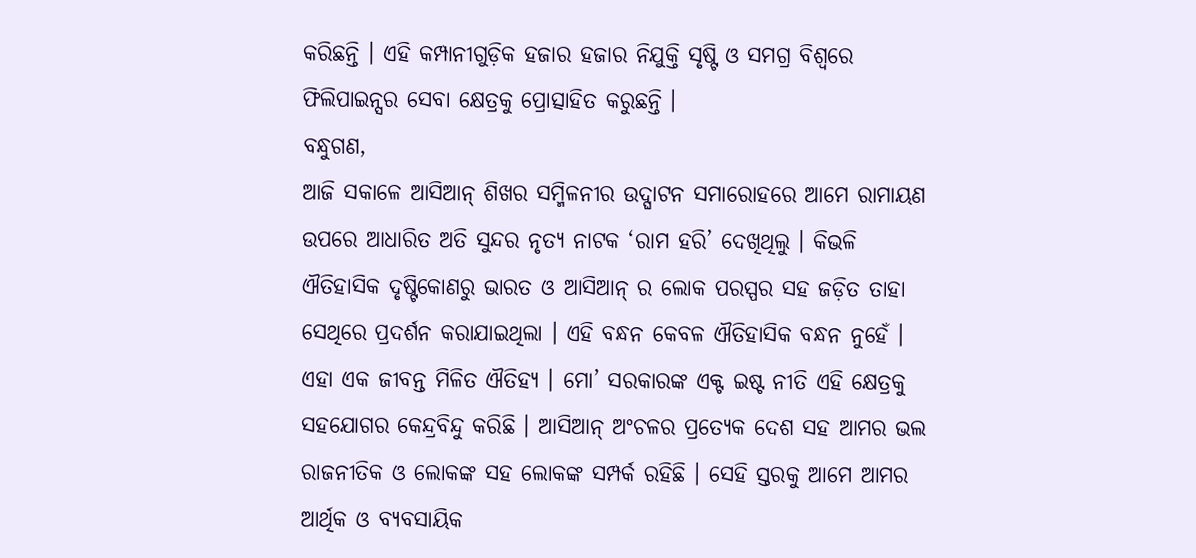କରିଛନ୍ତି । ଏହି କମ୍ପାନୀଗୁଡ଼ିକ ହଜାର ହଜାର ନିଯୁକ୍ତି ସୃଷ୍ଟି ଓ ସମଗ୍ର ବିଶ୍ୱରେ ଫିଲିପାଇନ୍ସର ସେବା କ୍ଷେତ୍ରକୁ ପ୍ରୋତ୍ସାହିତ କରୁଛନ୍ତି ।
ବନ୍ଧୁଗଣ,
ଆଜି ସକାଳେ ଆସିଆନ୍ ଶିଖର ସମ୍ମିଳନୀର ଉଦ୍ଘାଟନ ସମାରୋହରେ ଆମେ ରାମାୟଣ ଉପରେ ଆଧାରିତ ଅତି ସୁନ୍ଦର ନୃତ୍ୟ ନାଟକ ‘ରାମ ହରି’ ଦେଖିଥିଲୁ । କିଭଳି ଐତିହାସିକ ଦୃଷ୍ଟିକୋଣରୁ ଭାରତ ଓ ଆସିଆନ୍ ର ଲୋକ ପରସ୍ପର ସହ ଜଡ଼ିତ ତାହା ସେଥିରେ ପ୍ରଦର୍ଶନ କରାଯାଇଥିଲା । ଏହି ବନ୍ଧନ କେବଳ ଐତିହାସିକ ବନ୍ଧନ ନୁହେଁ । ଏହା ଏକ ଜୀବନ୍ତ ମିଳିତ ଐତିହ୍ୟ । ମୋ’ ସରକାରଙ୍କ ଏକ୍ଟ ଇଷ୍ଟ ନୀତି ଏହି କ୍ଷେତ୍ରକୁ ସହଯୋଗର କେନ୍ଦ୍ରବିନ୍ଦୁ କରିଛି । ଆସିଆନ୍ ଅଂଚଳର ପ୍ରତ୍ୟେକ ଦେଶ ସହ ଆମର ଭଲ ରାଜନୀତିକ ଓ ଲୋକଙ୍କ ସହ ଲୋକଙ୍କ ସମ୍ପର୍କ ରହିଛି । ସେହି ସ୍ତରକୁ ଆମେ ଆମର ଆର୍ଥିକ ଓ ବ୍ୟବସାୟିକ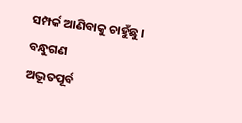ସମ୍ପର୍କ ଆଣିବାକୁ ଚାହୁଁଛୁ ।
ବନ୍ଧୁଗଣ
ଅଦ୍ଭୂତପୂର୍ବ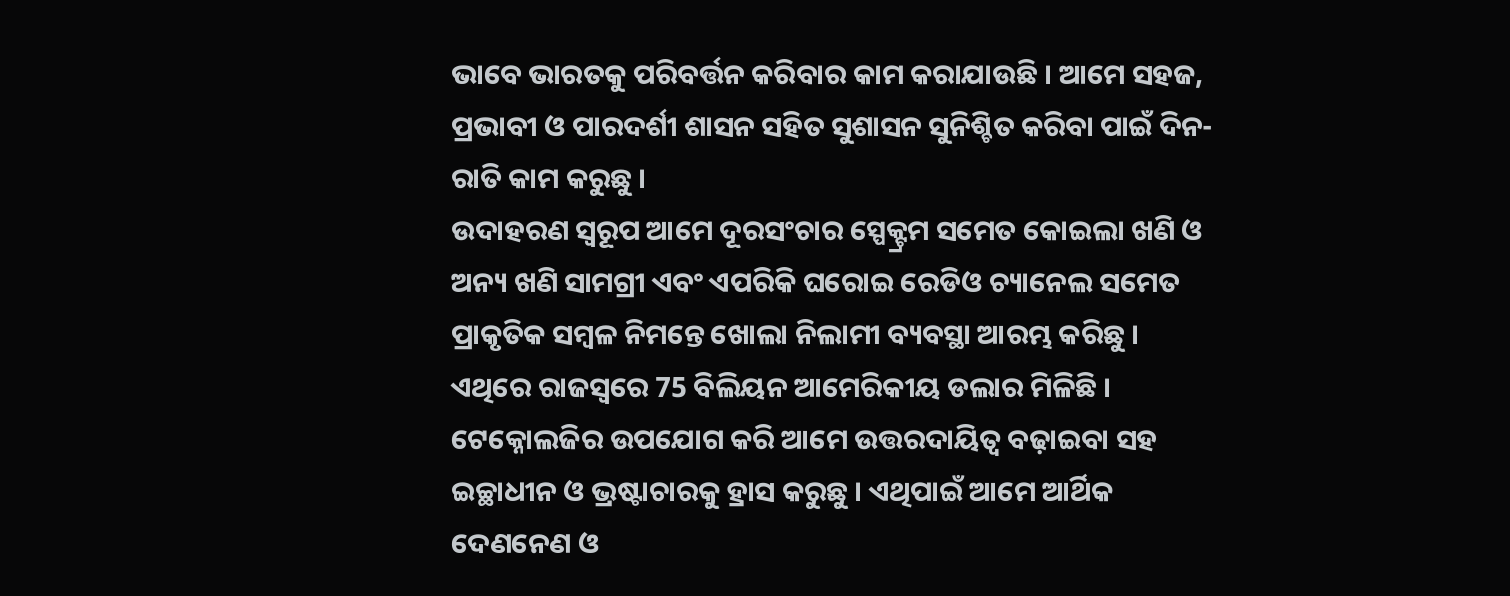ଭାବେ ଭାରତକୁ ପରିବର୍ତ୍ତନ କରିବାର କାମ କରାଯାଉଛି । ଆମେ ସହଜ, ପ୍ରଭାବୀ ଓ ପାରଦର୍ଶୀ ଶାସନ ସହିତ ସୁଶାସନ ସୁନିଶ୍ଚିତ କରିବା ପାଇଁ ଦିନ-ରାତି କାମ କରୁଛୁ ।
ଉଦାହରଣ ସ୍ୱରୂପ ଆମେ ଦୂରସଂଚାର ସ୍ପେକ୍ଟ୍ରମ ସମେତ କୋଇଲା ଖଣି ଓ ଅନ୍ୟ ଖଣି ସାମଗ୍ରୀ ଏବଂ ଏପରିକି ଘରୋଇ ରେଡିଓ ଚ୍ୟାନେଲ ସମେତ ପ୍ରାକୃତିକ ସମ୍ବଳ ନିମନ୍ତେ ଖୋଲା ନିଲାମୀ ବ୍ୟବସ୍ଥା ଆରମ୍ଭ କରିଛୁ । ଏଥିରେ ରାଜସ୍ୱରେ 75 ବିଲିୟନ ଆମେରିକୀୟ ଡଲାର ମିଳିଛି । ଟେକ୍ନୋଲଜିର ଉପଯୋଗ କରି ଆମେ ଉତ୍ତରଦାୟିତ୍ୱ ବଢ଼ାଇବା ସହ ଇଚ୍ଛାଧୀନ ଓ ଭ୍ରଷ୍ଟାଚାରକୁ ହ୍ରାସ କରୁଛୁ । ଏଥିପାଇଁ ଆମେ ଆର୍ଥିକ ଦେଣନେଣ ଓ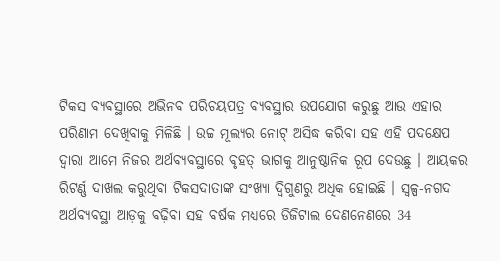ଟିକସ ବ୍ୟବସ୍ଥାରେ ଅଭିନବ ପରିଚୟପତ୍ର ବ୍ୟବସ୍ଥାର ଉପଯୋଗ କରୁଛୁ ଆଉ ଏହାର ପରିଣାମ ଦେଖିବାକୁ ମିଳିଛି । ଉଚ୍ଚ ମୂଲ୍ୟର ନୋଟ୍ ଅସିଦ୍ଧ କରିବା ସହ ଏହି ପଦକ୍ଷେପ ଦ୍ୱାରା ଆମେ ନିଜର ଅର୍ଥବ୍ୟବସ୍ଥାରେ ବୃହତ୍ ଭାଗକୁ ଆନୁଷ୍ଠାନିକ ରୂପ ଦେଉଛୁ । ଆୟକର ରିଟର୍ଣ୍ଣ ଦାଖଲ କରୁଥିବା ଟିକସଦାତାଙ୍କ ସଂଖ୍ୟା ଦ୍ୱିଗୁଣରୁ ଅଧିକ ହୋଇଛି । ସ୍ୱଳ୍ପ-ନଗଦ ଅର୍ଥବ୍ୟବସ୍ଥା ଆଡ଼କୁ ବଢ଼ିବା ସହ ବର୍ଷକ ମଧ୍ୟରେ ଡିଜିଟାଲ ଦେଣନେଣରେ 34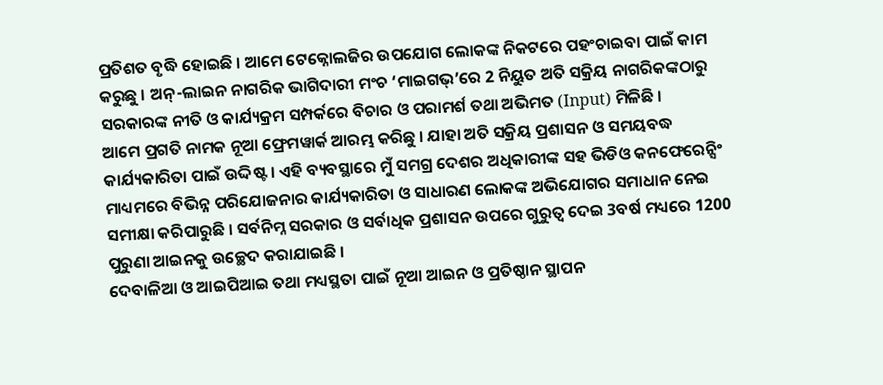ପ୍ରତିଶତ ବୃଦ୍ଧି ହୋଇଛି । ଆମେ ଟେକ୍ନୋଲଜିର ଉପଯୋଗ ଲୋକଙ୍କ ନିକଟରେ ପହଂଚାଇବା ପାଇଁ କାମ କରୁଛୁ । ଅନ୍-ଲାଇନ ନାଗରିକ ଭାଗିଦାରୀ ମଂଚ ‘ମାଇଗଭ୍’ରେ 2 ନିୟୁତ ଅତି ସକ୍ରିୟ ନାଗରିକଙ୍କଠାରୁ ସରକାରଙ୍କ ନୀତି ଓ କାର୍ଯ୍ୟକ୍ରମ ସମ୍ପର୍କରେ ବିଚାର ଓ ପରାମର୍ଶ ତଥା ଅଭିମତ (Input) ମିଳିଛି ।
ଆମେ ପ୍ରଗତି ନାମକ ନୂଆ ଫ୍ରେମୱାର୍କ ଆରମ୍ଭ କରିଛୁ । ଯାହା ଅତି ସକ୍ରିୟ ପ୍ରଶାସନ ଓ ସମୟବଦ୍ଧ କାର୍ଯ୍ୟକାରିତା ପାଇଁ ଉଦ୍ଦିଷ୍ଟ । ଏହି ବ୍ୟବସ୍ଥାରେ ମୁଁ ସମଗ୍ର ଦେଶର ଅଧିକାରୀଙ୍କ ସହ ଭିଡିଓ କନଫେରେନ୍ସିଂ ମାଧ୍ୟମରେ ବିଭିନ୍ନ ପରିଯୋଜନାର କାର୍ଯ୍ୟକାରିତା ଓ ସାଧାରଣ ଲୋକଙ୍କ ଅଭିଯୋଗର ସମାଧାନ ନେଇ ସମୀକ୍ଷା କରିପାରୁଛି । ସର୍ବନିମ୍ନ ସରକାର ଓ ସର୍ବାଧିକ ପ୍ରଶାସନ ଉପରେ ଗୁରୁତ୍ୱ ଦେଇ 3ବର୍ଷ ମଧ୍ୟରେ 1200 ପୁରୁଣା ଆଇନକୁ ଉଚ୍ଛେଦ କରାଯାଇଛି ।
ଦେବାଳିଆ ଓ ଆଇପିଆଇ ତଥା ମଧ୍ୟସ୍ଥତା ପାଇଁ ନୂଆ ଆଇନ ଓ ପ୍ରତିଷ୍ଠାନ ସ୍ଥାପନ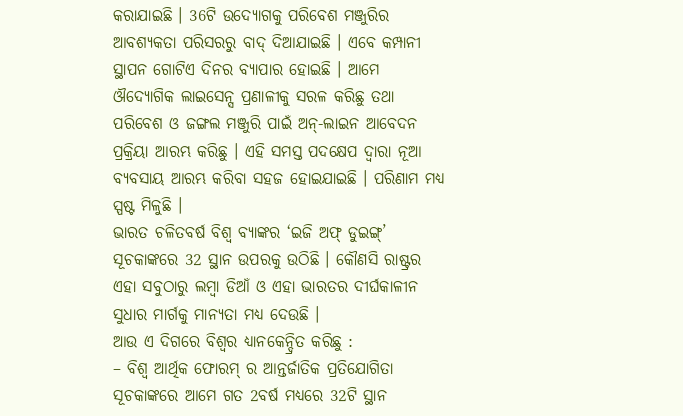କରାଯାଇଛି । 36ଟି ଉଦ୍ୟୋଗକୁ ପରିବେଶ ମଞ୍ଜୁରିର ଆବଶ୍ୟକତା ପରିସରରୁ ବାଦ୍ ଦିଆଯାଇଛି । ଏବେ କମ୍ପାନୀ ସ୍ଥାପନ ଗୋଟିଏ ଦିନର ବ୍ୟାପାର ହୋଇଛି । ଆମେ ଔଦ୍ୟୋଗିକ ଲାଇସେନ୍ସ ପ୍ରଣାଳୀକୁ ସରଳ କରିଛୁ ତଥା ପରିବେଶ ଓ ଜଙ୍ଗଲ ମଞ୍ଜୁରି ପାଇଁ ଅନ୍-ଲାଇନ ଆବେଦନ ପ୍ରକ୍ରିୟା ଆରମ୍ଭ କରିଛୁ । ଏହି ସମସ୍ତ ପଦକ୍ଷେପ ଦ୍ୱାରା ନୂଆ ବ୍ୟବସାୟ ଆରମ୍ଭ କରିବା ସହଜ ହୋଇଯାଇଛି । ପରିଣାମ ମଧ୍ୟ ସ୍ପଷ୍ଟ ମିଳୁଛି ।
ଭାରତ ଚଳିତବର୍ଷ ବିଶ୍ୱ ବ୍ୟାଙ୍କର ‘ଇଜି ଅଫ୍ ଡୁଇଙ୍ଗ୍’ ସୂଚକାଙ୍କରେ 32 ସ୍ଥାନ ଉପରକୁ ଉଠିଛି । କୌଣସି ରାଷ୍ଟ୍ରର ଏହା ସବୁଠାରୁ ଲମ୍ବା ଡିଆଁ ଓ ଏହା ଭାରତର ଦୀର୍ଘକାଳୀନ ସୁଧାର ମାର୍ଗକୁ ମାନ୍ୟତା ମଧ୍ୟ ଦେଉଛି ।
ଆଉ ଏ ଦିଗରେ ବିଶ୍ୱର ଧ୍ୟାନକେନ୍ଦ୍ରିତ କରିଛୁ :
– ବିଶ୍ୱ ଆର୍ଥିକ ଫୋରମ୍ ର ଆନ୍ତର୍ଜାତିକ ପ୍ରତିଯୋଗିତା ସୂଚକାଙ୍କରେ ଆମେ ଗତ 2ବର୍ଷ ମଧ୍ୟରେ 32ଟି ସ୍ଥାନ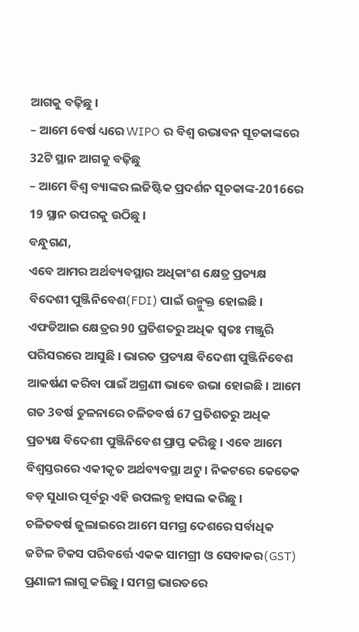ଆଗକୁ ବଢ଼ିଛୁ ।
– ଆମେ 6ବର୍ଷ ଧ୍ୟରେ WIPO ର ବିଶ୍ୱ ଉଦ୍ଭାବନ ସୂଚକାଙ୍କରେ 32ଟି ସ୍ଥାନ ଆଗକୁ ବଢ଼ିଛୁ
– ଆମେ ବିଶ୍ୱ ବ୍ୟାଙ୍କର ଲଜିଷ୍ଟିକ ପ୍ରଦର୍ଶନ ସୂଚକାଙ୍କ-2016ରେ 19 ସ୍ଥାନ ଉପରକୁ ଉଠିଛୁ ।
ବନ୍ଧୁଗଣ,
ଏବେ ଆମର ଅର୍ଥବ୍ୟବସ୍ଥାର ଅଧିକାଂଶ କ୍ଷେତ୍ର ପ୍ରତ୍ୟକ୍ଷ ବିଦେଶୀ ପୁଞ୍ଜିନିବେଶ(FDI) ପାଇଁ ଉନ୍ମୁକ୍ତ ହୋଇଛି । ଏଫଡିଆଇ କ୍ଷେତ୍ରର 90 ପ୍ରତିଶତରୁ ଅଧିକ ସ୍ୱତଃ ମଞ୍ଜୁରି ପରିସରରେ ଆସୁଛି । ଭାରତ ପ୍ରତ୍ୟକ୍ଷ ବିଦେଶୀ ପୁଞ୍ଜିନିବେଶ ଆକର୍ଷଣ କରିବା ପାଇଁ ଅଗ୍ରଣୀ ଭାବେ ଉଭା ହୋଇଛି । ଆମେ ଗତ 3ବର୍ଷ ତୁଳନାରେ ଚଳିତବର୍ଷ 67 ପ୍ରତିଶତରୁ ଅଧିକ ପ୍ରତ୍ୟକ୍ଷ ବିଦେଶୀ ପୁଞ୍ଜିନିବେଶ ପ୍ରାପ୍ତ କରିଛୁ । ଏବେ ଆମେ ବିଶ୍ୱସ୍ତରରେ ଏକୀକୃତ ଅର୍ଥବ୍ୟବସ୍ଥା ଅଟୁ । ନିକଟରେ କେତେକ ବଡ଼ ସୁଧାର ପୂର୍ବରୁ ଏହି ଉପଲବ୍ଧ ହାସଲ କରିଛୁ ।
ଚଳିତବର୍ଷ ଜୁଲାଇରେ ଆମେ ସମଗ୍ର ଦେଶରେ ସର୍ବାଧିକ ଜଟିଳ ଟିକସ ପରିବର୍ତ୍ତେ ଏକକ ସାମଗ୍ରୀ ଓ ସେବାକର(GST) ପ୍ରଣାଳୀ ଲାଗୁ କରିଛୁ । ସମଗ୍ର ଭାରତରେ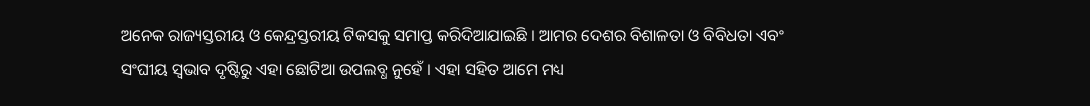ଅନେକ ରାଜ୍ୟସ୍ତରୀୟ ଓ କେନ୍ଦ୍ରସ୍ତରୀୟ ଟିକସକୁ ସମାପ୍ତ କରିଦିଆଯାଇଛି । ଆମର ଦେଶର ବିଶାଳତା ଓ ବିବିଧତା ଏବଂ ସଂଘୀୟ ସ୍ୱଭାବ ଦୃଷ୍ଟିରୁ ଏହା ଛୋଟିଆ ଉପଲବ୍ଧ ନୁହେଁ । ଏହା ସହିତ ଆମେ ମଧ୍ୟ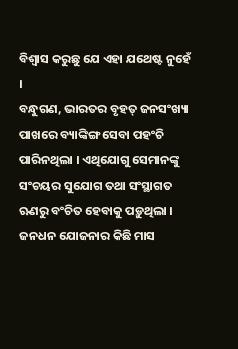ବିଶ୍ୱାସ କରୁଛୁ ଯେ ଏହା ଯଥେଷ୍ଟ ନୁହେଁ ।
ବନ୍ଧୁଗଣ, ଭାରତର ବୃହତ୍ ଜନସଂଖ୍ୟା ପାଖରେ ବ୍ୟାଙ୍କିଙ୍ଗ ସେବା ପହଂଚି ପାରିନଥିଲା । ଏଥିଯୋଗୁ ସେମାନଙ୍କୁ ସଂଚୟର ସୁଯୋଗ ତଥା ସଂସ୍ଥାଗତ ଋଣରୁ ବଂଚିତ ହେବାକୁ ପଡ଼ୁଥିଲା । ଜନଧନ ଯୋଜନାର କିଛି ମାସ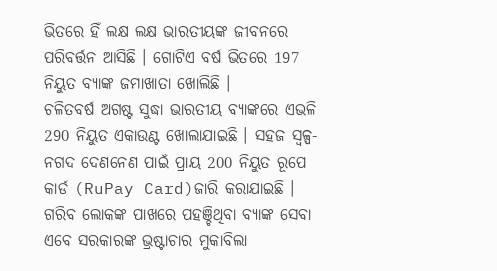ଭିତରେ ହିଁ ଲକ୍ଷ ଲକ୍ଷ ଭାରତୀୟଙ୍କ ଜୀବନରେ ପରିବର୍ତ୍ତନ ଆସିଛି । ଗୋଟିଏ ବର୍ଷ ଭିତରେ 197 ନିୟୁତ ବ୍ୟାଙ୍କ ଜମାଖାତା ଖୋଲିଛି ।
ଚଳିତବର୍ଷ ଅଗଷ୍ଟ ସୁଦ୍ଧା ଭାରତୀୟ ବ୍ୟାଙ୍କରେ ଏଭଳି 290 ନିୟୁତ ଏକାଉଣ୍ଟ ଖୋଲାଯାଇଛି । ସହଜ ସ୍ୱଳ୍ପ-ନଗଦ ଦେଣନେଣ ପାଇଁ ପ୍ରାୟ 200 ନିୟୁତ ରୂପେ କାର୍ଡ (RuPay Card)ଜାରି କରାଯାଇଛି । ଗରିବ ଲୋକଙ୍କ ପାଖରେ ପହଞ୍ଚିଥିବା ବ୍ୟାଙ୍କ ସେବା ଏବେ ସରକାରଙ୍କ ଭ୍ରଷ୍ଟାଚାର ମୁକାବିଲା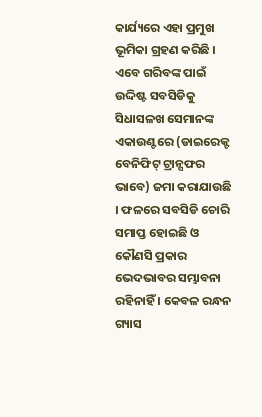କାର୍ଯ୍ୟରେ ଏହା ପ୍ରମୁଖ ଭୂମିକା ଗ୍ରହଣ କରିଛି । ଏବେ ଗରିବଙ୍କ ପାଇଁ ଉଦ୍ଦିଷ୍ଟ ସବସିଡିକୁ ସିଧାସଳଖ ସେମାନଙ୍କ ଏକାଉଣ୍ଟରେ (ଡାଇରେକ୍ଟ ବେନିଫିଟ୍ ଟ୍ରାନ୍ସଫର ଭାବେ) ଜମା କରାଯାଉଛି । ଫଳରେ ସବସିଡି ଚୋରି ସମାପ୍ତ ହୋଇଛି ଓ କୌଣସି ପ୍ରକାର ଭେଦଭାବର ସମ୍ଭାବନା ରହିନାହିଁ । କେବଳ ରନ୍ଧନ ଗ୍ୟାସ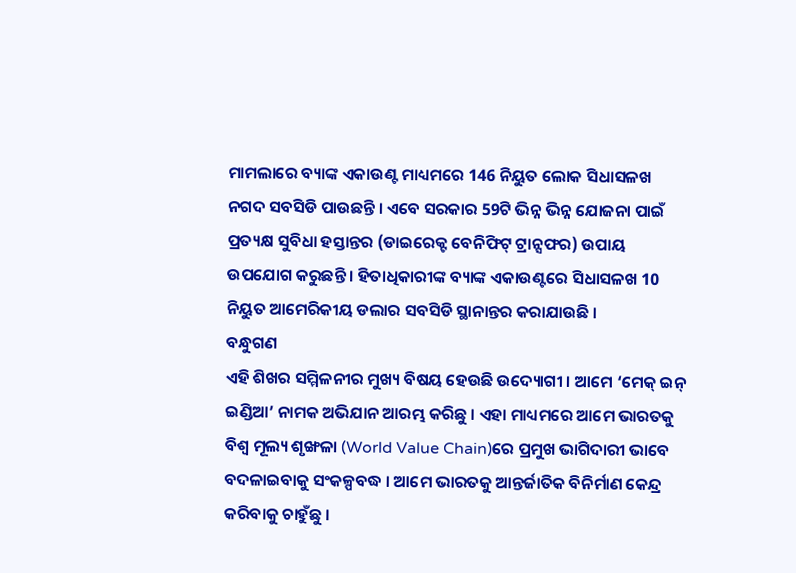ମାମଲାରେ ବ୍ୟାଙ୍କ ଏକାଉଣ୍ଟ ମାଧ୍ୟମରେ 146 ନିୟୁତ ଲୋକ ସିଧାସଳଖ ନଗଦ ସବସିଡି ପାଉଛନ୍ତି । ଏବେ ସରକାର 59ଟି ଭିନ୍ନ ଭିନ୍ନ ଯୋଜନା ପାଇଁ ପ୍ରତ୍ୟକ୍ଷ ସୁବିଧା ହସ୍ତାନ୍ତର (ଡାଇରେକ୍ଟ ବେନିଫିଟ୍ ଟ୍ରାନ୍ସଫର) ଉପାୟ ଉପଯୋଗ କରୁଛନ୍ତି । ହିତାଧିକାରୀଙ୍କ ବ୍ୟାଙ୍କ ଏକାଉଣ୍ଟରେ ସିଧାସଳଖ 10 ନିୟୁତ ଆମେରିକୀୟ ଡଲାର ସବସିଡି ସ୍ଥାନାନ୍ତର କରାଯାଉଛି ।
ବନ୍ଧୁଗଣ
ଏହି ଶିଖର ସମ୍ମିଳନୀର ମୁଖ୍ୟ ବିଷୟ ହେଉଛି ଉଦ୍ୟୋଗୀ । ଆମେ ‘ମେକ୍ ଇନ୍ ଇଣ୍ଡିଆ’ ନାମକ ଅଭିଯାନ ଆରମ୍ଭ କରିଛୁ । ଏହା ମାଧ୍ୟମରେ ଆମେ ଭାରତକୁ ବିଶ୍ଵ ମୂଲ୍ୟ ଶୃଙ୍ଖଳା (World Value Chain)ରେ ପ୍ରମୁଖ ଭାଗିଦାରୀ ଭାବେ ବଦଳାଇବାକୁ ସଂକଳ୍ପବଦ୍ଧ । ଆମେ ଭାରତକୁ ଆନ୍ତର୍ଜାତିକ ବିନିର୍ମାଣ କେନ୍ଦ୍ର କରିବାକୁ ଚାହୁଁଛୁ ।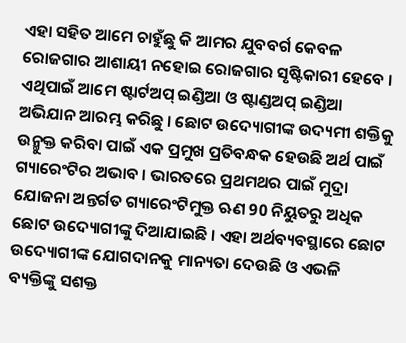ଏହା ସହିତ ଆମେ ଚାହୁଁଛୁ କି ଆମର ଯୁବବର୍ଗ କେବଳ ରୋଜଗାର ଆଶାୟୀ ନହୋଇ ରୋଜଗାର ସୃଷ୍ଟିକାରୀ ହେବେ । ଏଥିପାଇଁ ଆମେ ଷ୍ଟାର୍ଟଅପ୍ ଇଣ୍ଡିଆ ଓ ଷ୍ଟାଣ୍ଡଅପ୍ ଇଣ୍ଡିଆ ଅଭିଯାନ ଆରମ୍ଭ କରିଛୁ । ଛୋଟ ଉଦ୍ୟୋଗୀଙ୍କ ଉଦ୍ୟମୀ ଶକ୍ତିକୁ ଉନ୍ମୁକ୍ତ କରିବା ପାଇଁ ଏକ ପ୍ରମୁଖ ପ୍ରତିବନ୍ଧକ ହେଉଛି ଅର୍ଥ ପାଇଁ ଗ୍ୟାରେଂଟିର ଅଭାବ । ଭାରତରେ ପ୍ରଥମଥର ପାଇଁ ମୁଦ୍ରା ଯୋଜନା ଅନ୍ତର୍ଗତ ଗ୍ୟାରେଂଟିମୁକ୍ତ ଋଣ 90 ନିୟୁତରୁ ଅଧିକ ଛୋଟ ଉଦ୍ୟୋଗୀଙ୍କୁ ଦିଆଯାଇଛି । ଏହା ଅର୍ଥବ୍ୟବସ୍ଥାରେ ଛୋଟ ଉଦ୍ୟୋଗୀଙ୍କ ଯୋଗଦାନକୁ ମାନ୍ୟତା ଦେଉଛି ଓ ଏଭଳି ବ୍ୟକ୍ତିଙ୍କୁ ସଶକ୍ତ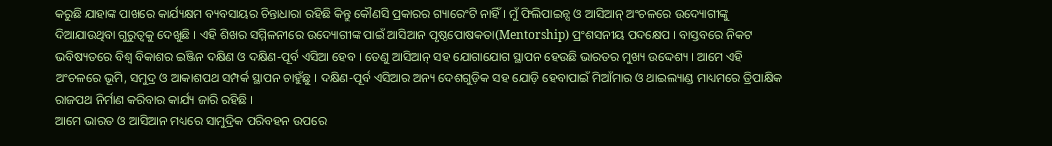କରୁଛି ଯାହାଙ୍କ ପାଖରେ କାର୍ଯ୍ୟକ୍ଷମ ବ୍ୟବସାୟର ଚିନ୍ତାଧାରା ରହିଛି କିନ୍ତୁ କୌଣସି ପ୍ରକାରର ଗ୍ୟାରେଂଟି ନାହିଁ । ମୁଁ ଫିଲିପାଇନ୍ସ ଓ ଆସିଆନ୍ ଅଂଚଳରେ ଉଦ୍ୟୋଗୀଙ୍କୁ ଦିଆଯାଉଥିବା ଗୁରୁତ୍ୱକୁ ଦେଖୁଛି । ଏହି ଶିଖର ସମ୍ମିଳନୀରେ ଉଦ୍ୟୋଗୀଙ୍କ ପାଇଁ ଆସିଆନ ପୃଷ୍ଠପୋଷକତା(Mentorship) ପ୍ରଂଶସନୀୟ ପଦକ୍ଷେପ । ବାସ୍ତବରେ ନିକଟ ଭବିଷ୍ୟତରେ ବିଶ୍ୱ ବିକାଶର ଇଞ୍ଜିନ ଦକ୍ଷିଣ ଓ ଦକ୍ଷିଣ-ପୂର୍ବ ଏସିଆ ହେବ । ତେଣୁ ଆସିଆନ୍ ସହ ଯୋଗାଯୋଗ ସ୍ଥାପନ ହେଉଛି ଭାରତର ମୁଖ୍ୟ ଉଦ୍ଦେଶ୍ୟ । ଆମେ ଏହି ଅଂଚଳରେ ଭୂମି, ସମୁଦ୍ର ଓ ଆକାଶପଥ ସମ୍ପର୍କ ସ୍ଥାପନ ଚାହୁଁଛୁ । ଦକ୍ଷିଣ-ପୂର୍ବ ଏସିଆର ଅନ୍ୟ ଦେଶଗୁଡ଼ିକ ସହ ଯୋଡ଼ି ହେବାପାଇଁ ମିଆଁମାର ଓ ଥାଇଲ୍ୟାଣ୍ଡ ମାଧ୍ୟମରେ ତ୍ରିପାକ୍ଷିକ ରାଜପଥ ନିର୍ମାଣ କରିବାର କାର୍ଯ୍ୟ ଜାରି ରହିଛି ।
ଆମେ ଭାରତ ଓ ଆସିଆନ ମଧ୍ୟରେ ସାମୁଦ୍ରିକ ପରିବହନ ଉପରେ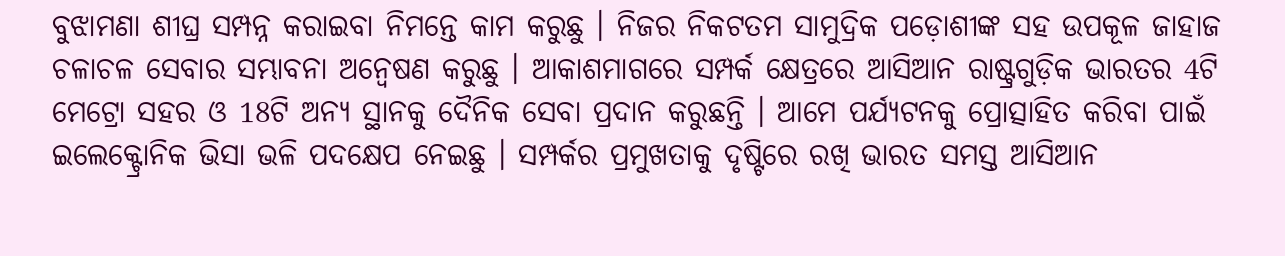ବୁଝାମଣା ଶୀଘ୍ର ସମ୍ପନ୍ନ କରାଇବା ନିମନ୍ତେ କାମ କରୁଛୁ । ନିଜର ନିକଟତମ ସାମୁଦ୍ରିକ ପଡ଼ୋଶୀଙ୍କ ସହ ଉପକୂଳ ଜାହାଜ ଚଳାଚଳ ସେବାର ସମ୍ଭାବନା ଅନ୍ୱେଷଣ କରୁଛୁ । ଆକାଶମାଗରେ ସମ୍ପର୍କ କ୍ଷେତ୍ରରେ ଆସିଆନ ରାଷ୍ଟ୍ରଗୁଡ଼ିକ ଭାରତର 4ଟି ମେଟ୍ରୋ ସହର ଓ 18ଟି ଅନ୍ୟ ସ୍ଥାନକୁ ଦୈନିକ ସେବା ପ୍ରଦାନ କରୁଛନ୍ତି । ଆମେ ପର୍ଯ୍ୟଟନକୁ ପ୍ରୋତ୍ସାହିତ କରିବା ପାଇଁ ଇଲେକ୍ଟ୍ରୋନିକ ଭିସା ଭଳି ପଦକ୍ଷେପ ନେଇଛୁ । ସମ୍ପର୍କର ପ୍ରମୁଖତାକୁ ଦୃଷ୍ଟିରେ ରଖି ଭାରତ ସମସ୍ତ ଆସିଆନ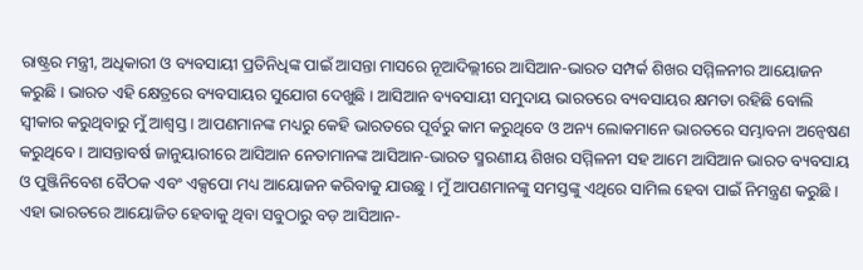ରାଷ୍ଟ୍ରର ମନ୍ତ୍ରୀ, ଅଧିକାରୀ ଓ ବ୍ୟବସାୟୀ ପ୍ରତିନିଧିଙ୍କ ପାଇଁ ଆସନ୍ତା ମାସରେ ନୂଆଦିଲ୍ଲୀରେ ଆସିଆନ-ଭାରତ ସମ୍ପର୍କ ଶିଖର ସମ୍ମିଳନୀର ଆୟୋଜନ କରୁଛି । ଭାରତ ଏହି କ୍ଷେତ୍ରରେ ବ୍ୟବସାୟର ସୁଯୋଗ ଦେଖୁଛି । ଆସିଆନ ବ୍ୟବସାୟୀ ସମୁଦାୟ ଭାରତରେ ବ୍ୟବସାୟର କ୍ଷମତା ରହିଛି ବୋଲି ସ୍ୱୀକାର କରୁଥିବାରୁ ମୁଁ ଆଶ୍ୱସ୍ତ । ଆପଣମାନଙ୍କ ମଧ୍ୟରୁ କେହି ଭାରତରେ ପୂର୍ବରୁ କାମ କରୁଥିବେ ଓ ଅନ୍ୟ ଲୋକମାନେ ଭାରତରେ ସମ୍ଭାବନା ଅନ୍ୱେଷଣ କରୁଥିବେ । ଆସନ୍ତାବର୍ଷ ଜାନୁୟାରୀରେ ଆସିଆନ ନେତାମାନଙ୍କ ଆସିଆନ-ଭାରତ ସ୍ମରଣୀୟ ଶିଖର ସମ୍ମିଳନୀ ସହ ଆମେ ଆସିଆନ ଭାରତ ବ୍ୟବସାୟ ଓ ପୁଞ୍ଜିନିବେଶ ବୈଠକ ଏବଂ ଏକ୍ସପୋ ମଧ୍ୟ ଆୟୋଜନ କରିବାକୁ ଯାଉଛୁ । ମୁଁ ଆପଣମାନଙ୍କୁ ସମସ୍ତଙ୍କୁ ଏଥିରେ ସାମିଲ ହେବା ପାଇଁ ନିମନ୍ତ୍ରଣ କରୁଛି । ଏହା ଭାରତରେ ଆୟୋଜିତ ହେବାକୁ ଥିବା ସବୁଠାରୁ ବଡ଼ ଆସିଆନ-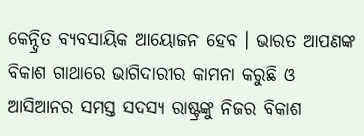କେନ୍ଦ୍ରିତ ବ୍ୟବସାୟିକ ଆୟୋଜନ ହେବ । ଭାରତ ଆପଣଙ୍କ ବିକାଶ ଗାଥାରେ ଭାଗିଦାରୀର କାମନା କରୁଛି ଓ ଆସିଆନର ସମସ୍ତ ସଦସ୍ୟ ରାଷ୍ଟ୍ରଙ୍କୁ ନିଜର ବିକାଶ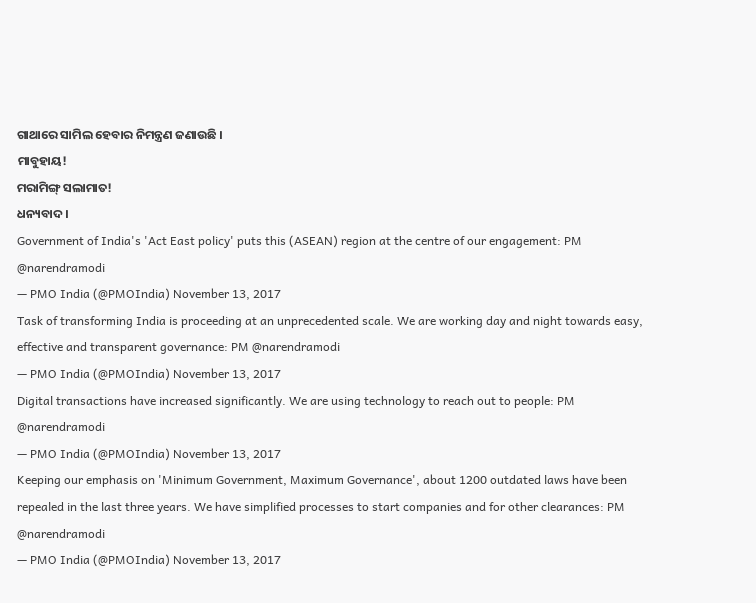ଗାଥାରେ ସାମିଲ ହେବାର ନିମନ୍ତ୍ରଣ ଜଣାଉଛି ।
ମାବୁହାୟ!
ମରାମିଙ୍ଗ୍ ସଲାମାତ!
ଧନ୍ୟବାଦ ।
Government of India's 'Act East policy' puts this (ASEAN) region at the centre of our engagement: PM @narendramodi
— PMO India (@PMOIndia) November 13, 2017
Task of transforming India is proceeding at an unprecedented scale. We are working day and night towards easy, effective and transparent governance: PM @narendramodi
— PMO India (@PMOIndia) November 13, 2017
Digital transactions have increased significantly. We are using technology to reach out to people: PM @narendramodi
— PMO India (@PMOIndia) November 13, 2017
Keeping our emphasis on 'Minimum Government, Maximum Governance', about 1200 outdated laws have been repealed in the last three years. We have simplified processes to start companies and for other clearances: PM @narendramodi
— PMO India (@PMOIndia) November 13, 2017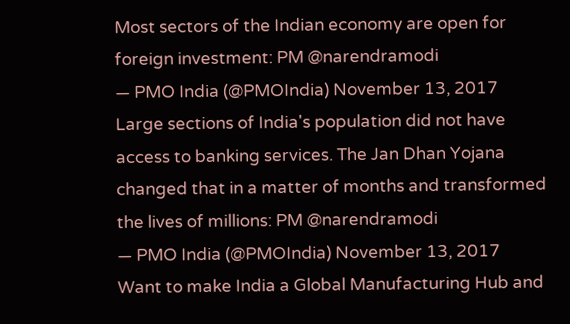Most sectors of the Indian economy are open for foreign investment: PM @narendramodi
— PMO India (@PMOIndia) November 13, 2017
Large sections of India's population did not have access to banking services. The Jan Dhan Yojana changed that in a matter of months and transformed the lives of millions: PM @narendramodi
— PMO India (@PMOIndia) November 13, 2017
Want to make India a Global Manufacturing Hub and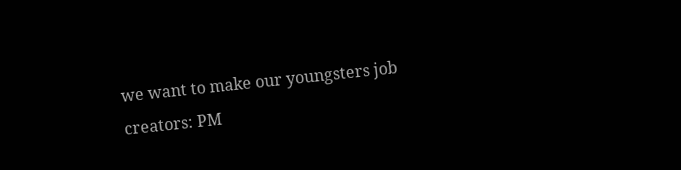we want to make our youngsters job creators: PM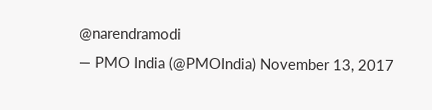@narendramodi
— PMO India (@PMOIndia) November 13, 2017